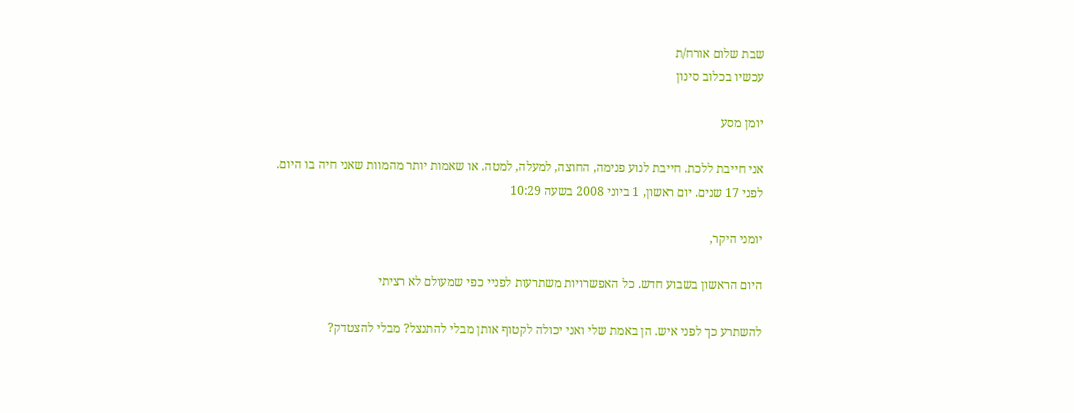שבת שלום אורח/ת
עכשיו בכלוב סינון

יומן מסע

אני חייבת ללכת. חייבת לנוע פנימה, החוצה, למעלה, למטה. או שאמות יותר מהמוות שאני חיה בו היום.
לפני 17 שנים. יום ראשון, 1 ביוני 2008 בשעה 10:29

יומני היקר,

היום הראשון בשבוע חדש. כל האפשרויות משתרעות לפניי כפי שמעולם לא רציתי

להשתרע כך לפני איש. הן באמת שלי ואני יכולה לקטוף אותן מבלי להתנצל? מבלי להצטדק?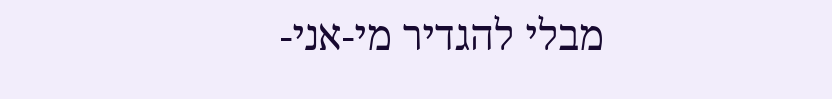מבלי להגדיר מי-אני-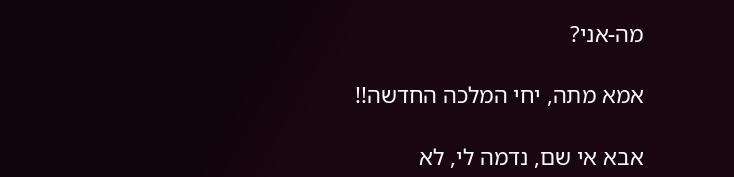מה-אני?

אמא מתה, יחי המלכה החדשה!!

אבא אי שם, נדמה לי, לא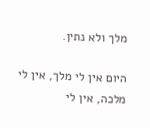מלך ולא נתין.

היום אין לי מלך, אין לי מלכה, אין לי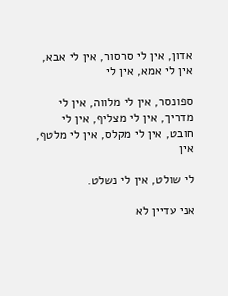אדון, אין לי סרסור, אין לי אבא, אין לי אמא, אין לי

ספונסר, אין לי מלווה, אין לי מדריך, אין לי מצליף, אין לי חובט, אין לי מקלס, אין לי מלטף, אין

לי שולט, אין לי נשלט.

אני עדיין לא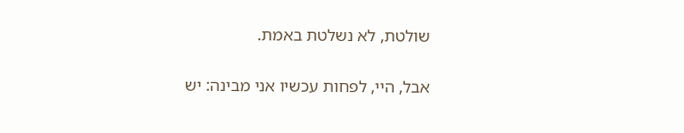שולטת, לא נשלטת באמת.

אבל, היי, לפחות עכשיו אני מבינה: יש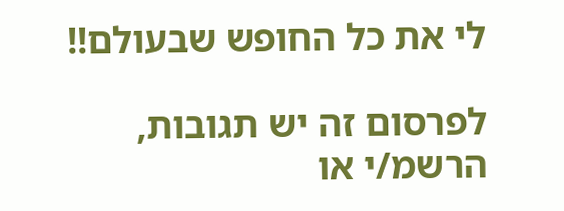לי את כל החופש שבעולם!!

לפרסום זה יש תגובות, הרשמ/י או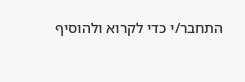התחבר/י כדי לקרוא ולהוסיף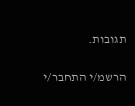תגובות.

הרשמ/י התחבר/י